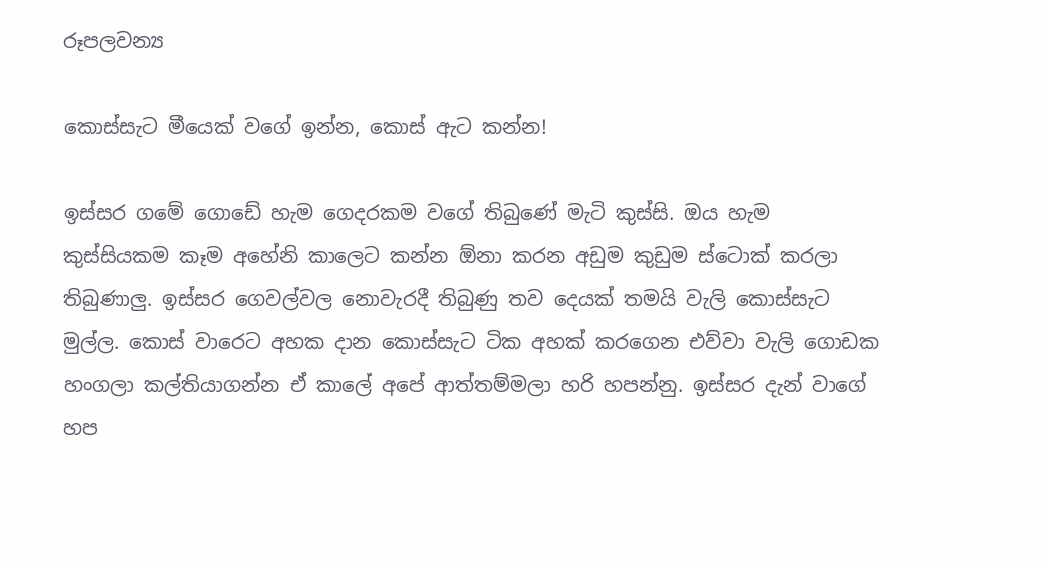රූපලවන්‍ය

කොස්සැට මීයෙක් වගේ ඉන්න, කොස් ඇට කන්න!

ඉස්සර ගමේ ගොඩේ හැම ගෙදරකම වගේ තිබුණේ මැටි කුස්සි. ඔය හැම කුස්සියකම කෑම අහේනි කාලෙට කන්න ඕනා කරන අඩුම කුඩුම ස්ටොක් කරලා තිබුණාලු. ඉස්සර ගෙවල්වල නොවැරදී තිබුණු තව දෙයක් තමයි වැලි කොස්සැට මුල්ල. කොස් වාරෙට අහක දාන කොස්සැට ටික අහක් කරගෙන එව්වා වැලි ගොඩක හංගලා කල්තියාගන්න ඒ කාලේ අපේ ආත්තම්මලා හරි හපන්නු. ඉස්සර දැන් වාගේ හප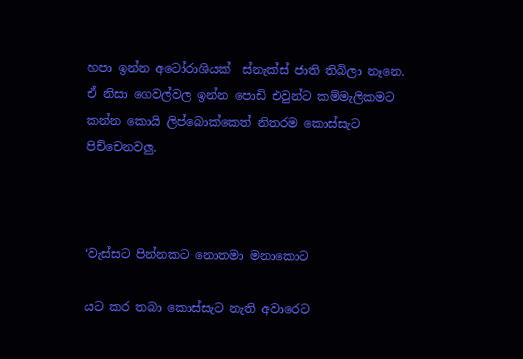හපා ඉන්න අටෝරාශියක්  ස්නැක්ස් ජාති තිබිලා නෑනෙ. ඒ නිසා ගෙවල්වල ඉන්න පොඩි එවුන්ට කම්මැලිකමට කන්න කොයි ලිප්බොක්කෙත් නිතරම කොස්සැට පිච්චෙනවලු.



‘වැස්සට පින්නකට නොතමා මනාකොට

යට කර තබා කොස්සැට නැති අවාරෙට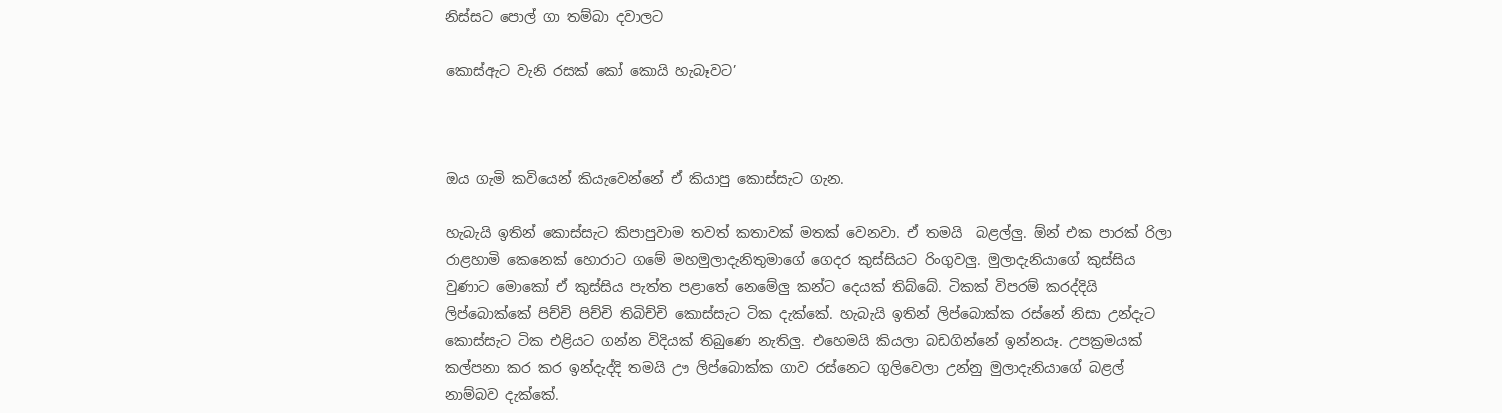නිස්සට පොල් ගා තම්බා දවාලට

කොස්ඇට වැනි රසක් කෝ කොයි හැබෑවට’



ඔය ගැමි කවියෙන් කියැවෙන්නේ ඒ කියාපු කොස්සැට ගැන.

හැබැයි ඉතින් කොස්සැට කිපාපුවාම තවත් කතාවක් මතක් වෙනවා. ඒ තමයි  බළල්ලු. ඕන් එක පාරක් රිලා රාළහාමි කෙනෙක් හොරාට ගමේ මහමුලාදැනිතුමාගේ ගෙදර කුස්සියට රිංගුවලු. මුලාදැනියාගේ කුස්සිය වුණාට මොකෝ ඒ කුස්සිය පැත්ත පළාතේ නෙමේලු කන්ට දෙයක් තිබ්බේ. ටිකක් විපරම් කරද්දියි ලිප්බොක්කේ පිච්චි පිච්චි තිබිච්චි කොස්සැට ටික දැක්කේ. හැබැයි ඉතින් ලිප්බොක්ක රස්නේ නිසා උන්දැට කොස්සැට ටික එළියට ගන්න විදියක් තිබුණෙ නැතිලු. එහෙමයි කියලා බඩගින්නේ ඉන්නයෑ. උපක්‍රමයක් කල්පනා කර කර ඉන්දැද්දි තමයි ඌ ලිප්බොක්ක ගාව රස්නෙට ගුලිවෙලා උන්නු මුලාදැනියාගේ බළල් නාම්බව දැක්කේ.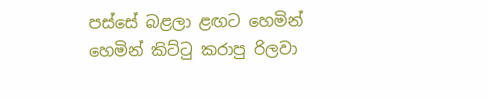පස්සේ බළලා ළඟට හෙමින් හෙමින් කිට්ටු කරාපු රිලවා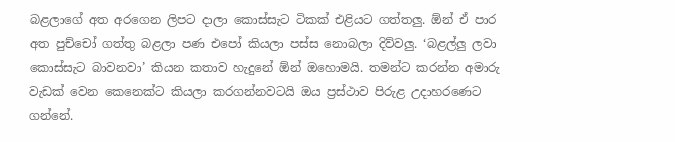බළලාගේ අත අරගෙන ලිපට දාලා කොස්සැට ටිකක් එළියට ගත්තලු. ඕන් ඒ පාර අත පුච්චෝ ගත්තු බළලා පණ එපෝ කියලා පස්ස නොබලා දිව්වලු. ‘බළල්ලු ලවා කොස්සැට බාවනවා’ කියන කතාව හැදුනේ ඕන් ඔහොමයි. තමන්ට කරන්න අමාරු වැඩක් වෙන කෙනෙක්ට කියලා කරගන්නවටයි ඔය ප්‍රස්ථාව පිරුළ උදාහරණෙට ගන්නේ.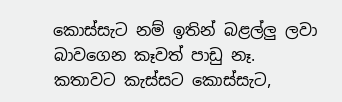කොස්සැට නම් ඉතින් බළල්ලු ලවා බාවගෙන කෑවත් පාඩු නෑ. කතාවට කැස්සට කොස්සැට,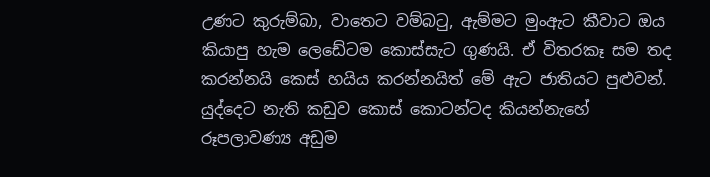උණට කුරුම්බා, වාතෙට වම්බටු, ඇම්මට මුංඇට කීවාට ඔය කියාපු හැම ලෙඩේටම කොස්සැට ගුණයි. ඒ විතරකෑ සම තද කරන්නයි කෙස් හයිය කරන්නයිත් මේ ඇට ජාතියට පුළුවන්. යුද්දෙට නැති කඩුව කොස් කොටන්ටද කියන්නැහේ රූපලාවණ්‍ය අඩුම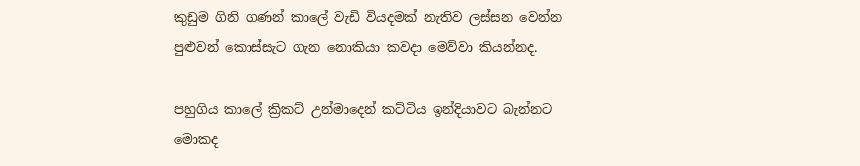කුඩුම ගිනි ගණන් කාලේ වැඩි වියදමක් නැතිව ලස්සන වෙන්න පුළුවන් කොස්සැට ගැන නොකියා කවදා මෙව්වා කියන්නද.

පහුගිය කාලේ ක්‍රිකට් උන්මාදෙන් කට්ටිය ඉන්දියාවට බැන්නට මොකද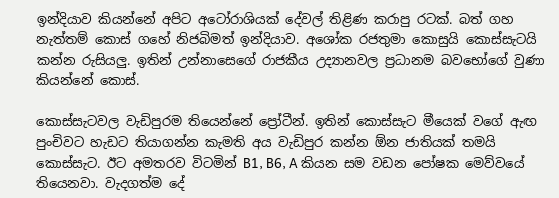ඉන්දියාව කියන්නේ අපිට අටෝරාශියක් දේවල් තිළිණ කරාපු රටක්. බත් ගහ නැත්තම් කොස් ගහේ නිජබිමත් ඉන්දියාව. අශෝක රජතුමා කොසුයි කොස්සැටයි කන්න රුසියලු. ඉතින් උන්නාසෙගේ රාජකීය උද්‍යානවල ප්‍රධානම බවභෝගේ වුණා කියන්නේ කොස්.

කොස්සැටවල වැඩිපුරම තියෙන්නේ ප්‍රෝටීන්. ඉතින් කොස්සැට මීයෙක් වගේ ඇඟ පුංචිවට හැඩට තියාගන්න කැමති අය වැඩිපුර කන්න ඕන ජාතියක් තමයි කොස්සැට. ඊට අමතරව විටමින් B1, B6, A කියන සම වඩන පෝෂක මෙව්වයේ තියෙනවා. වැදගත්ම දේ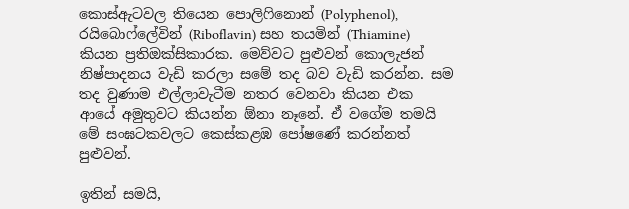කොස්ඇටවල තියෙන පොලිෆිනොන් (Polyphenol), රයිබොෆ්ලේවින් (Riboflavin) සහ තයමින් (Thiamine) කියන ප්‍රතිඔක්සිකාරක. මෙව්වට පුළුවන් කොලැජන් නිෂ්පාදනය වැඩි කරලා සමේ තද බව වැඩි කරන්න. සම තද වුණාම එල්ලාවැටීම නතර වෙනවා කියන එක ආයේ අමුතුවට කියන්න ඕනා නෑනේ. ඒ වගේම තමයි මේ සංඝටකවලට කෙස්කළඹ පෝෂණේ කරන්නත් පුළුවන්.

ඉතින් සමයි,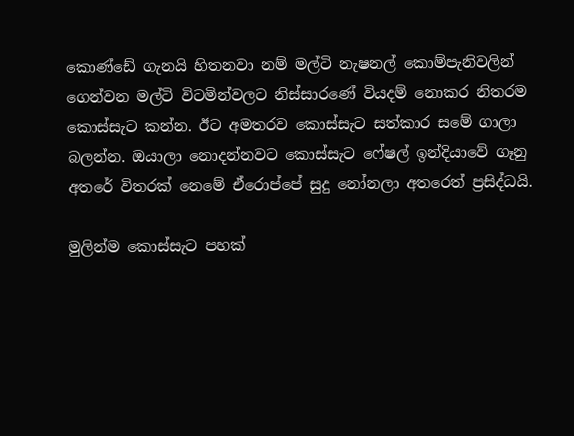කොණ්ඩේ ගැනයි හිතනවා නම් මල්ටි නැෂනල් කොම්පැනිවලින් ගෙන්වන මල්ටි විටමින්වලට නිස්සාරණේ වියදම් නොකර නිතරම කොස්සැට කන්න. ඊට අමතරව කොස්සැට සත්කාර සමේ ගාලා බලන්න. ඔයාලා නොදන්නවට කොස්සැට ෆේෂල් ඉන්දියාවේ ගෑනු අතරේ විතරක් නෙමේ ඒරොප්පේ සුදු නෝනලා අතරෙත් ප්‍රසිද්ධයි.

මුලින්ම කොස්සැට පහක්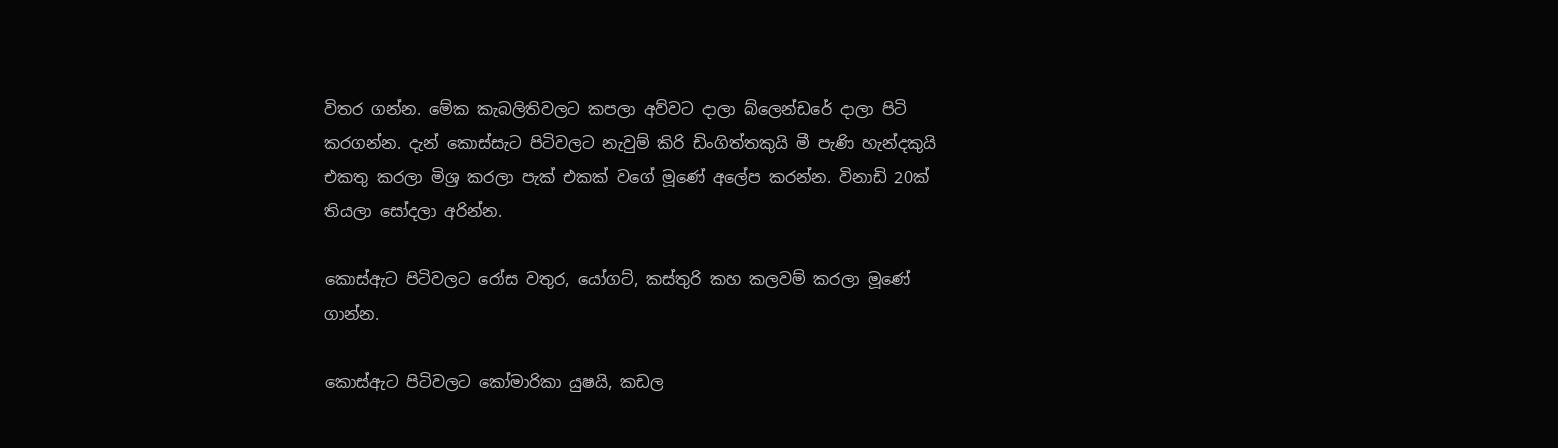විතර ගන්න. මේක කැබලිතිවලට කපලා අව්වට දාලා බ්ලෙන්ඩරේ දාලා පිටි කරගන්න. දැන් කොස්සැට පිටිවලට නැවුම් කිරි ඩිංගිත්තකුයි මී පැණි හැන්දකුයි එකතු කරලා මිශ්‍ර කරලා පැක් එකක් වගේ මූණේ අලේප කරන්න. විනාඩි 20ක් තියලා සෝදලා අරින්න.

කොස්ඇට පිටිවලට රෝස වතුර, යෝගට්, කස්තුරි කහ කලවම් කරලා මූණේ ගාන්න.

කොස්ඇට පිටිවලට කෝමාරිකා යුෂයි, කඩල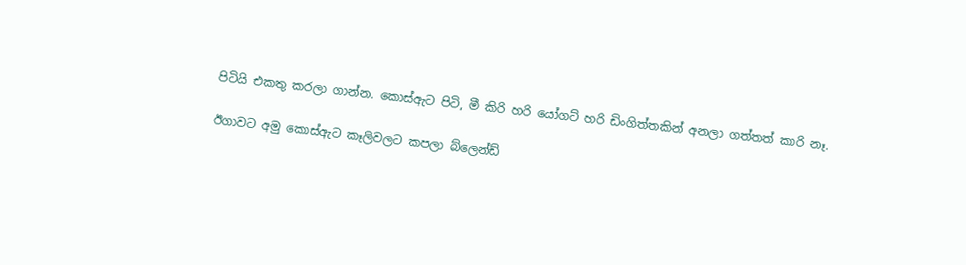පිටියි එකතු කරලා ගාන්න. කොස්ඇට පිටි, මී කිරි හරි යෝගට් හරි ඩිංගිත්තකින් අනලා ගත්තත් කාරි නෑ.

ඊගාවට අමු කොස්ඇට කෑලිවලට කපලා බ්ලෙන්ඩ්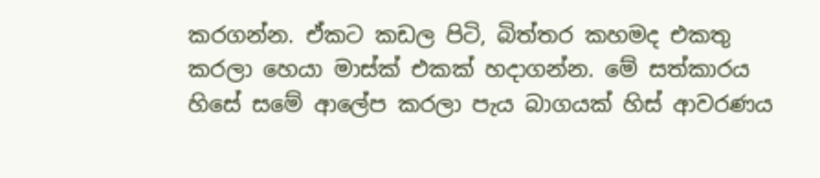කරගන්න. ඒකට කඩල පිටි, බිත්තර කහමද එකතු කරලා හෙයා මාස්ක් එකක් හදාගන්න. මේ සත්කාරය හිසේ සමේ ආලේප කරලා පැය බාගයක් හිස් ආවරණය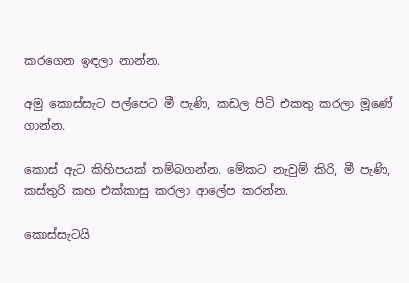කරගෙන ඉඳලා නාන්න.

අමු කොස්සැට පල්පෙට මී පැණි, කඩල පිටි එකතු කරලා මූණේ ගාන්න.

කොස් ඇට කිහිපයක් තම්බගන්න. මේකට නැවුම් කිරි, මී පැණි, කස්තුරි කහ එක්කාසු කරලා ආලේප කරන්න.

කොස්සැටයි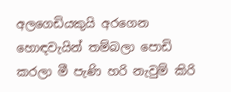අලගෙඩියකුයි අරගෙන හොඳවැයින් තම්බලා පොඩි කරලා මී පැණි හරි නැවුම් කිරි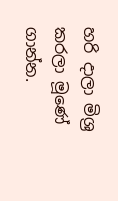හරි දාලා මිශ්‍ර කරලා මූණේ ගාන්න.